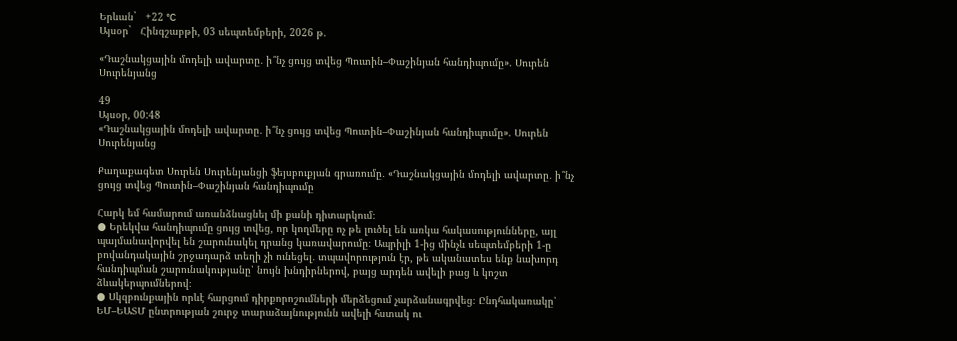Երևան`   +22 °C
Այսօր`   Հինգշաբթի, 03 սեպտեմբերի, 2026 թ.

«Դաշնակցային մոդելի ավարտը․ ի՞նչ ցույց տվեց Պուտին–Փաշինյան հանդիպումը». Սուրեն Սուրենյանց

49
Այսօր, 00:48
«Դաշնակցային մոդելի ավարտը․ ի՞նչ ցույց տվեց Պուտին–Փաշինյան հանդիպումը». Սուրեն Սուրենյանց

Քաղաքագետ Սուրեն Սուրենյանցի ֆեյսբուքյան գրառումը․ «Դաշնակցային մոդելի ավարտը․ ի՞նչ ցույց տվեց Պուտին–Փաշինյան հանդիպումը

Հարկ եմ համարում առանձնացնել մի քանի դիտարկում։
● Երեկվա հանդիպումը ցույց տվեց, որ կողմերը ոչ թե լուծել են առկա հակասությունները, այլ պայմանավորվել են շարունակել դրանց կառավարումը։ Ապրիլի 1-ից մինչև սեպտեմբերի 1-ը բովանդակային շրջադարձ տեղի չի ունեցել․ տպավորություն էր, թե ականատես ենք նախորդ հանդիպման շարունակությանը՝ նույն խնդիրներով, բայց արդեն ավելի բաց և կոշտ ձևակերպումներով։
● Սկզբունքային որևէ հարցում դիրքորոշումների մերձեցում չարձանագրվեց։ Ընդհակառակը՝ ԵՄ–ԵԱՏՄ ընտրության շուրջ տարաձայնությունն ավելի հստակ ու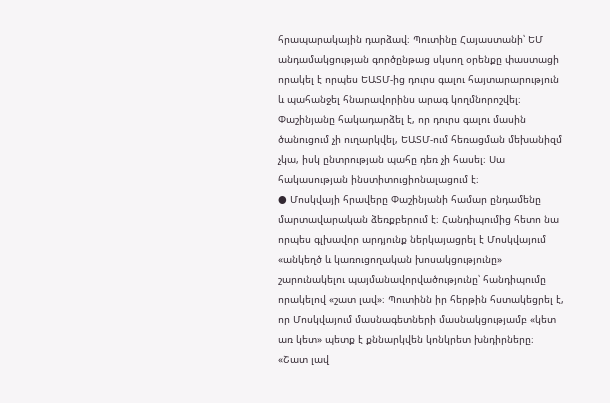հրապարակային դարձավ։ Պուտինը Հայաստանի՝ ԵՄ անդամակցության գործընթաց սկսող օրենքը փաստացի որակել է որպես ԵԱՏՄ-ից դուրս գալու հայտարարություն և պահանջել հնարավորինս արագ կողմնորոշվել։ Փաշինյանը հակադարձել է, որ դուրս գալու մասին ծանուցում չի ուղարկվել, ԵԱՏՄ-ում հեռացման մեխանիզմ չկա, իսկ ընտրության պահը դեռ չի հասել։ Սա հակասության ինստիտուցիոնալացում է։
● Մոսկվայի հրավերը Փաշինյանի համար ընդամենը մարտավարական ձեռքբերում է։ Հանդիպումից հետո նա որպես գլխավոր արդյունք ներկայացրել է Մոսկվայում «անկեղծ և կառուցողական խոսակցությունը» շարունակելու պայմանավորվածությունը՝ հանդիպումը որակելով «շատ լավ»։ Պուտինն իր հերթին հստակեցրել է, որ Մոսկվայում մասնագետների մասնակցությամբ «կետ առ կետ» պետք է քննարկվեն կոնկրետ խնդիրները։ «Շատ լավ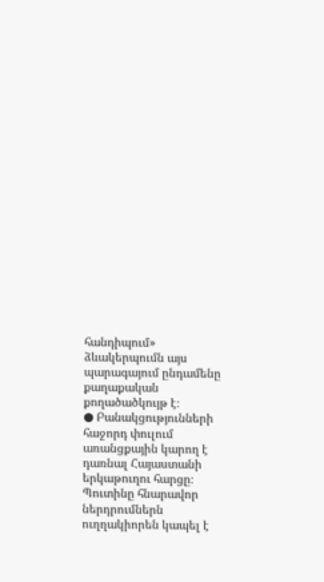հանդիպում» ձևակերպումն այս պարագայում ընդամենը քաղաքական քողածածկույթ է։
● Բանակցությունների հաջորդ փուլում առանցքային կարող է դառնալ Հայաստանի երկաթուղու հարցը։ Պուտինը հնարավոր ներդրումներն ուղղակիորեն կապել է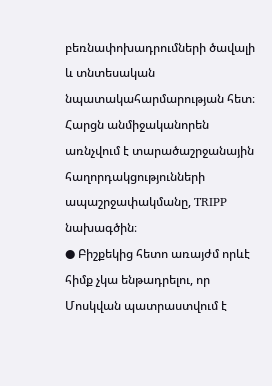բեռնափոխադրումների ծավալի և տնտեսական նպատակահարմարության հետ։ Հարցն անմիջականորեն առնչվում է տարածաշրջանային հաղորդակցությունների ապաշրջափակմանը, TRIPP նախագծին։
● Բիշքեկից հետո առայժմ որևէ հիմք չկա ենթադրելու, որ Մոսկվան պատրաստվում է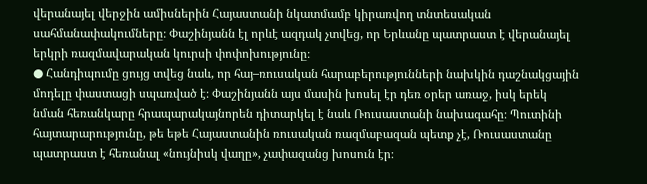վերանայել վերջին ամիսներին Հայաստանի նկատմամբ կիրառվող տնտեսական սահմանափակումները։ Փաշինյանն էլ որևէ ազդակ չտվեց, որ Երևանը պատրաստ է վերանայել երկրի ռազմավարական կուրսի փոփոխությունը։
● Հանդիպումը ցույց տվեց նաև, որ հայ–ռուսական հարաբերությունների նախկին դաշնակցային մոդելը փաստացի սպառված է։ Փաշինյանն այս մասին խոսել էր դեռ օրեր առաջ, իսկ երեկ նման հեռանկարը հրապարակայնորեն դիտարկել է նաև Ռուսաստանի նախագահը։ Պուտինի հայտարարությունը, թե եթե Հայաստանին ռուսական ռազմաբազան պետք չէ, Ռուսաստանը պատրաստ է հեռանալ «նույնիսկ վաղը», չափազանց խոսուն էր։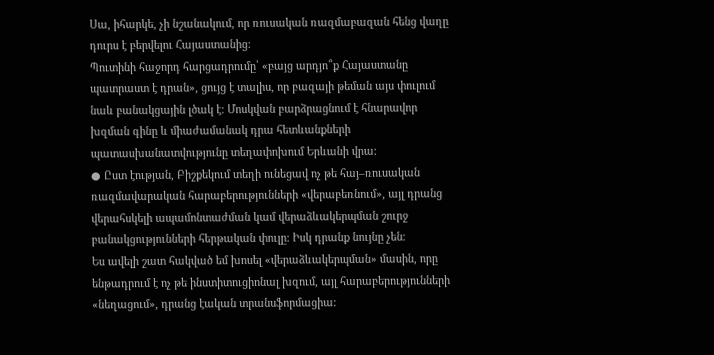Սա, իհարկե, չի նշանակում, որ ռուսական ռազմաբազան հենց վաղը դուրս է բերվելու Հայաստանից:
Պուտինի հաջորդ հարցադրումը՝ «բայց արդյո՞ք Հայաստանը պատրաստ է դրան», ցույց է տալիս, որ բազայի թեման այս փուլում նաև բանակցային լծակ է։ Մոսկվան բարձրացնում է հնարավոր խզման գինը և միաժամանակ դրա հետևանքների պատասխանատվությունը տեղափոխում Երևանի վրա։
● Ըստ էության, Բիշքեկում տեղի ունեցավ ոչ թե հայ–ռուսական ռազմավարական հարաբերությունների «վերաբեռնում», այլ դրանց վերահսկելի ապամոնտաժման կամ վերաձևակերպման շուրջ բանակցությունների հերթական փուլը։ Իսկ դրանք նույնը չեն։
Ես ավելի շատ հակված եմ խոսել «վերաձևակերպման» մասին, որը ենթադրում է ոչ թե ինստիտուցիոնալ խզում, այլ հարաբերությունների «նեղացում», դրանց էական տրանսֆորմացիա: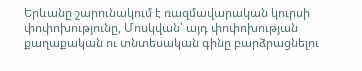Երևանը շարունակում է ռազմավարական կուրսի փոփոխությունը, Մոսկվան՝ այդ փոփոխության քաղաքական ու տնտեսական գինը բարձրացնելու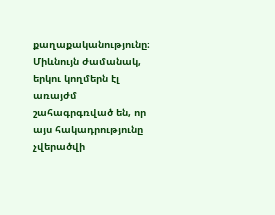քաղաքականությունը։ Միևնույն ժամանակ, երկու կողմերն էլ առայժմ շահագրգռված են, որ այս հակադրությունը չվերածվի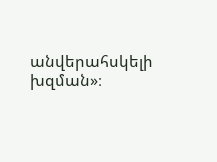անվերահսկելի խզման»։